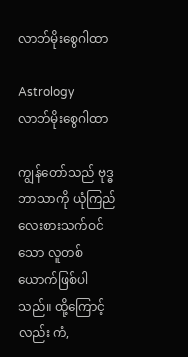လာဘ်မိုးစွေဂါထာ

Astrology
လာဘ်မိုးစွေဂါထာ

ကျွန်တော်သည် ဗုဒ္ဓဘာသာကို ယုံကြည်လေးစားသက်ဝင်သော လူတစ်ယောက်ဖြစ်ပါသည်။ ထို့ကြောင့်လည်း ကံ,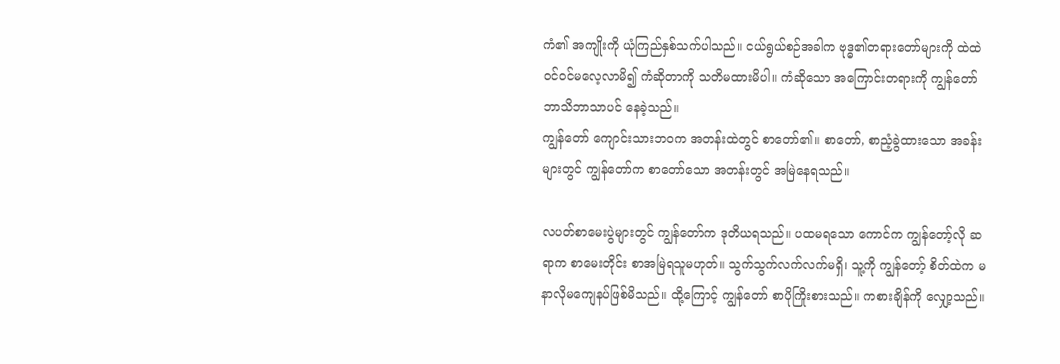ကံ၏ အကျိုးကို ယုံကြည်နှစ်သက်ပါသည်။ ငယ်ရွယ်စဉ်အခါက ဗုဒ္ဓ၏တရားတော်များကို ထဲထဲဝင်ဝင်မလေ့လာမိ၍ ကံဆိုတာကို သတိမထားမိပါ။ ကံဆိုသော အကြောင်းတရားကို ကျွန်တော် ဘာသိဘာသာပင် နေခဲ့သည်။
ကျွန်တော် ကျောင်းသားဘဝက အတန်းထဲတွင် စာတော်၏။ စာတော်, စာညံ့ခွဲထားသော အခန်းများတွင် ကျွန်တော်က စာတော်သော အတန်းတွင် အမြဲနေရသည်။

လပတ်စာမေးပွဲများတွင် ကျွန်တော်က ဒုတိယရသည်။ ပထမရသော ကောင်က ကျွန်တော့်လို ဆရာက စာမေးတိုင်း စာအမြဲရသူမဟုတ်။ သွက်သွက်လက်လက်မရှိ၊ သူ့ကို ကျွန်တော့် စိတ်ထဲက မနာလိုမကျေနပ်ဖြစ်မိသည်။ ထို့ကြောင့် ကျွန်တော် စာပိုကြိုးစားသည်။ ကစားချိန်ကို လျှော့သည်။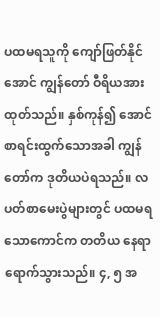ပထမရသူကို ကျော်ဖြတ်နိုင်အောင် ကျွန်တော် ဝီရိယအားထုတ်သည်။ နှစ်ကုန်၍ အောင်စာရင်းထွက်သောအခါ ကျွန်တော်က ဒုတိယပဲရသည်။ လပတ်စာမေးပွဲများတွင် ပထမရသောကောင်က တတိယ နေရာရောက်သွားသည်။ ၄, ၅ အ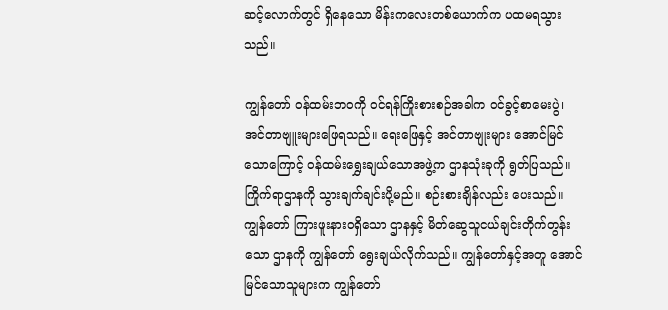ဆင့်လောက်တွင် ရှိနေသော မိန်းကလေးတစ်ယောက်က ပထမရသွားသည်။

ကျွန်တော် ဝန်ထမ်းဘဝကို ဝင်ရန်ကြိုးစားစဉ်အခါက ဝင်ခွင့်စာမေးပွဲ၊ အင်တာဗျူးများဖြေရသည်။ ရေးဖြေနှင့် အင်တာဗျုးများ အောင်မြင်သောကြောင့် ဝန်ထမ်းရွှေးချယ်သောအဖွဲ့က ဌာနသုံးခုကို ရွတ်ပြသည်။ ကြိုက်ရာဌာနကို သွားချက်ချင်းပို့မည်။ စဉ်းစားချိန်လည်း ပေးသည်။ ကျွန်တော် ကြားဖူးနားဝရှိသော ဌာနနှင့် မိတ်ဆွေသူငယ်ချင်းတိုက်တွန်းသော ဌာနကို ကျွန်တော် ရွေးချယ်လိုက်သည်။ ကျွန်တော်နှင့်အတူ အောင်မြင်သောသူများက ကျွန်တော်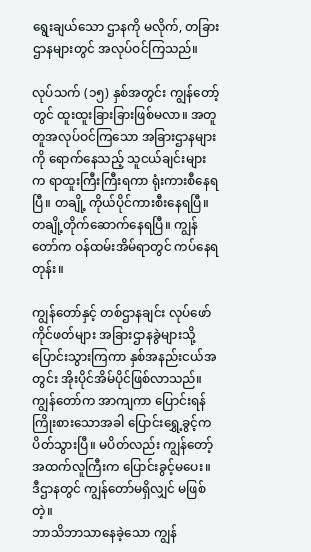ရွေးချယ်သော ဌာနကို မလိုက်, တခြားဌာနများတွင် အလုပ်ဝင်ကြသည်။

လုပ်သက် (၁၅) နှစ်အတွင်း ကျွန်တော့်တွင် ထူးထူးခြားခြားဖြစ်မလာ။ အတူတူအလုပ်ဝင်ကြသော အခြားဌာနများကို ရောက်နေသည့် သူငယ်ချင်းများက ရာထူးကြီးကြီးရကာ ရုံးကားစီနေရပြီ။ တချို့ ကိုယ်ပိုင်ကားစီးနေရပြီ။ တချို့တိုက်ဆောက်နေရပြီ။ ကျွန်တော်က ဝန်ထမ်းအိမ်ရာတွင် ကပ်နေရတုန်း။

ကျွန်တော်နှင့် တစ်ဌာနချင်း လုပ်ဖော်ကိုင်ဖတ်များ အခြားဌာနခွဲများသို့ ပြောင်းသွားကြကာ နှစ်အနည်းငယ်အတွင်း အိုးပိုင်အိမ်ပိုင်ဖြစ်လာသည်။ ကျွန်တော်က အာကျကာ ပြောင်းရန်ကြိုးစားသောအခါ ပြောင်းရွှေ့ခွင့်က ပိတ်သွားပြီ။ မပိတ်လည်း ကျွန်တော့်အထက်လူကြီးက ပြောင်းခွင့်မပေး။ ဒီဌာနတွင် ကျွန်တော်မရှိလျှင် မဖြစ်တဲ့။
ဘာသိဘာသာနေခဲ့သော ကျွန်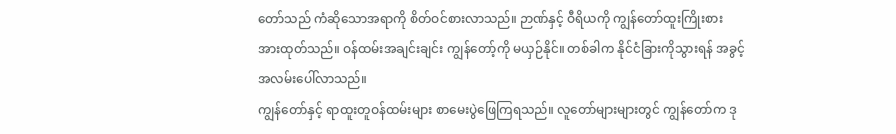တော်သည် ကံဆိုသောအရာကို စိတ်ဝင်စားလာသည်။ ဉာဏ်နှင့် ဝီရိယကို ကျွန်တော်ထူးကြိုးစားအားထုတ်သည်။ ဝန်ထမ်းအချင်းချင်း ကျွန်တော့်ကို မယှဉ်နိုင်။ တစ်ခါက နိုင်ငံခြားကိုသွားရန် အခွင့်အလမ်းပေါ်လာသည်။
ကျွန်တော်နှင့် ရာထူးတူဝန်ထမ်းများ စာမေးပွဲဖြေကြရသည်။ လူတော်များများတွင် ကျွန်တော်က ဒု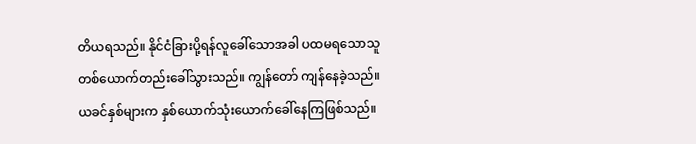တိယရသည်။ နိုင်ငံခြားပို့ရန်လူခေါ်သောအခါ ပထမရသောသူတစ်ယောက်တည်းခေါ်သွားသည်။ ကျွန်တော် ကျန်နေခဲ့သည်။ ယခင်နှစ်များက နှစ်ယောက်သုံးယောက်ခေါ်နေကြဖြစ်သည်။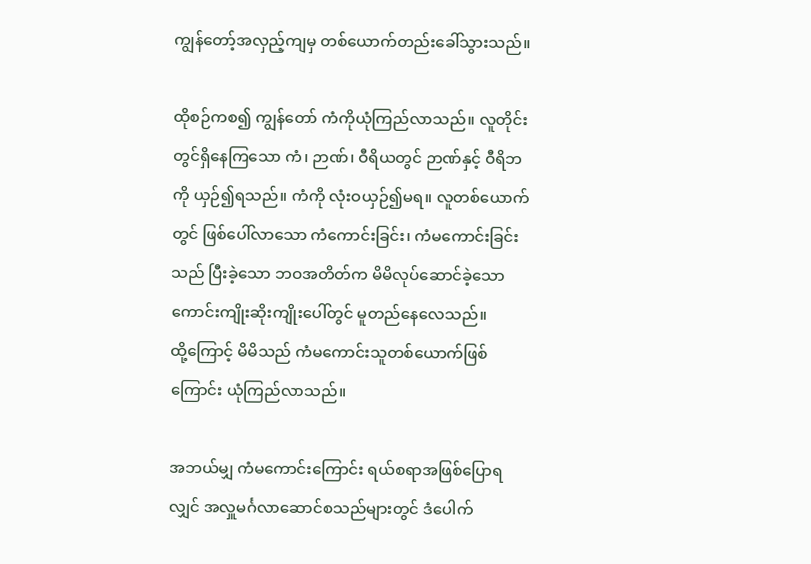ကျွန်တော့်အလှည့်ကျမှ တစ်ယောက်တည်းခေါ်သွားသည်။

ထိုစဉ်ကစ၍ ကျွန်တော် ကံကိုယုံကြည်လာသည်။ လူတိုင်းတွင်ရှိနေကြသော ကံ၊ ဉာဏ်၊ ဝီရိယတွင် ဉာဏ်နှင့် ဝီရိဘကို ယှဉ်၍ရသည်။ ကံကို လုံးဝယှဉ်၍မရ။ လူတစ်ယောက်တွင် ဖြစ်ပေါ်လာသော ကံကောင်းခြင်း၊ ကံမကောင်းခြင်းသည် ပြီးခဲ့သော ဘဝအတိတ်က မိမိလုပ်ဆောင်ခဲ့သော ကောင်းကျိုးဆိုးကျိုးပေါ်တွင် မူတည်နေလေသည်။
ထို့ကြောင့် မိမိသည် ကံမကောင်းသူတစ်ယောက်ဖြစ်ကြောင်း ယုံကြည်လာသည်။

အဘယ်မျှ ကံမကောင်းကြောင်း ရယ်စရာအဖြစ်ပြောရလျှင် အလှူမင်္ဂလာဆောင်စသည်များတွင် ဒံပေါက်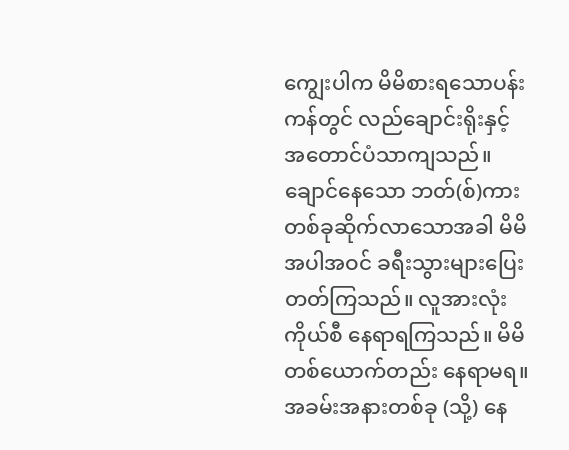ကျွေးပါက မိမိစားရသောပန်းကန်တွင် လည်ချောင်းရိုးနှင့် အတောင်ပံသာကျသည်။ ချောင်နေသော ဘတ်(စ်)ကားတစ်ခုဆိုက်လာသောအခါ မိမိအပါအဝင် ခရီးသွားများပြေးတတ်ကြသည်။ လူအားလုံး ကိုယ်စီ နေရာရကြသည်။ မိမိတစ်ယောက်တည်း နေရာမရ။ အခမ်းအနားတစ်ခု (သို့) နေ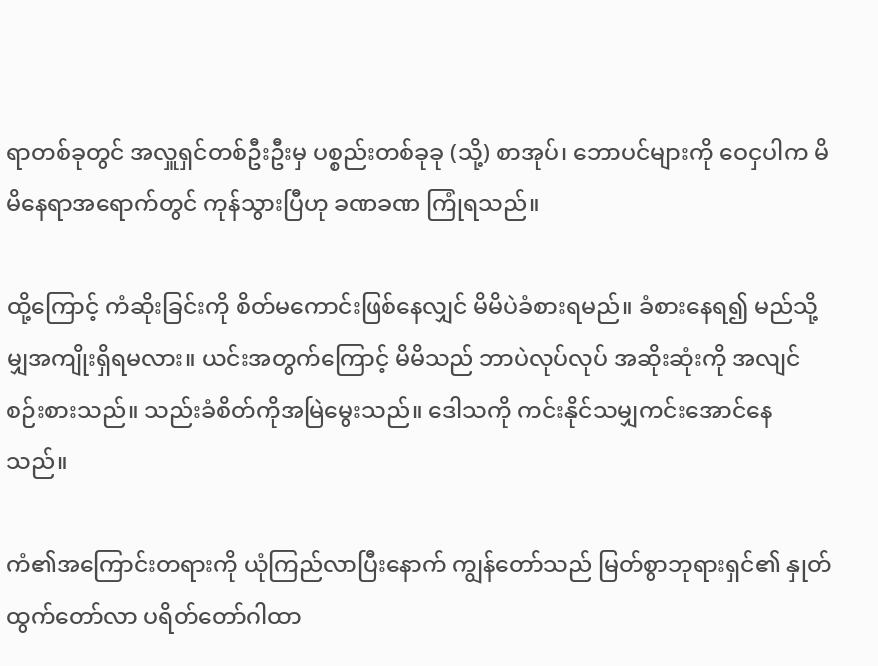ရာတစ်ခုတွင် အလှူရှင်တစ်ဦးဦးမှ ပစ္စည်းတစ်ခုခု (သို့) စာအုပ်၊ ဘောပင်များကို ဝေငှပါက မိမိနေရာအရောက်တွင် ကုန်သွားပြီဟု ခဏခဏ ကြုံရသည်။

ထို့ကြောင့် ကံဆိုးခြင်းကို စိတ်မကောင်းဖြစ်နေလျှင် မိမိပဲခံစားရမည်။ ခံစားနေရ၍ မည်သို့မျှအကျိုးရှိရမလား။ ယင်းအတွက်ကြောင့် မိမိသည် ဘာပဲလုပ်လုပ် အဆိုးဆုံးကို အလျင်စဉ်းစားသည်။ သည်းခံစိတ်ကိုအမြဲမွေးသည်။ ဒေါသကို ကင်းနိုင်သမျှကင်းအောင်နေသည်။

ကံ၏အကြောင်းတရားကို ယုံကြည်လာပြီးနောက် ကျွန်တော်သည် မြတ်စွာဘုရားရှင်၏ နှုတ်ထွက်တော်လာ ပရိတ်တော်ဂါထာ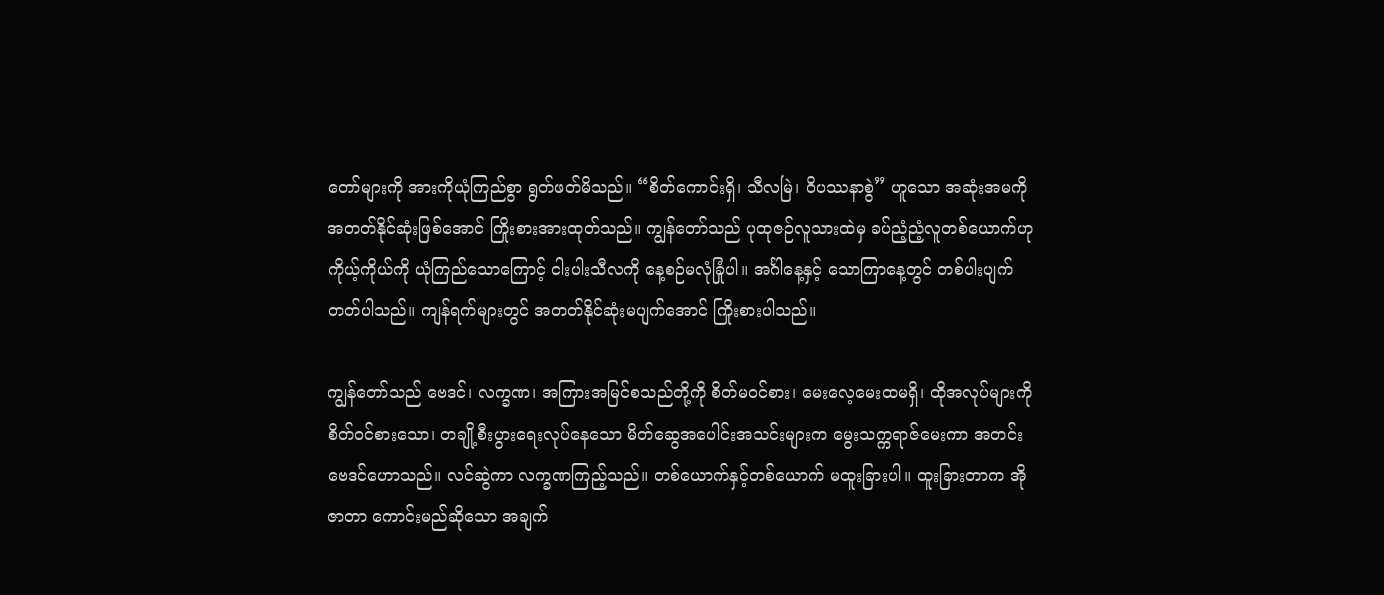တော်များကို အားကိုယုံကြည်စွာ ရွတ်ဖတ်မိသည်။ “စိတ်ကောင်းရှိ၊ သီလမြဲ၊ ဝိပဿနာစွဲ” ဟူသော အဆုံးအမကို အတတ်နိုင်ဆုံးဖြစ်အောင် ကြိုးစားအားထုတ်သည်။ ကျွန်တော်သည် ပုထုဇဉ်လူသားထဲမှ ခပ်ညံ့ညံ့လူတစ်ယောက်ဟု ကိုယ့်ကိုယ်ကို ယုံကြည်သောကြောင့် ငါးပါးသီလကို နေ့စဉ်မလုံခြုံပါ။ အင်္ဂါနေ့နှင့် သောကြာနေ့တွင် တစ်ပါးပျက်တတ်ပါသည်။ ကျန်ရက်များတွင် အတတ်နိုင်ဆုံးမပျက်အောင် ကြိုးစားပါသည်။

ကျွန်တော်သည် ဗေဒင်၊ လက္ခဏ၊ အကြားအမြင်စသည်တို့ကို စိတ်မဝင်စား၊ မေးလေ့မေးထမရှိ၊ ထိုအလုပ်များကို စိတ်ဝင်စားသော၊ တချို့စီးပွားရေးလုပ်နေသော မိတ်ဆွေအပေါင်းအသင်းများက မွေးသက္ကရာဇ်မေးကာ အတင်းဗေဒင်ဟောသည်။ လင်ဆွဲကာ လက္ခဏကြည့်သည်။ တစ်ယောက်နှင့်တစ်ယောက် မထူးခြားပါ။ ထူးခြားတာက အိုဇာတာ ကောင်းမည်ဆိုသော အချက်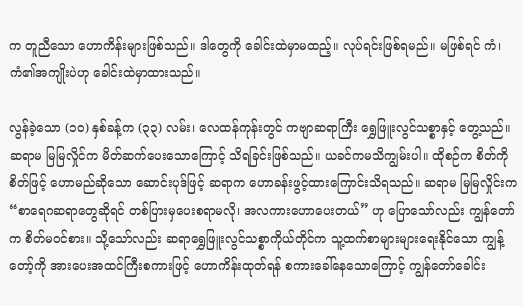က တူညီသော ဟောကိန်းများဖြစ်သည်။ ဒါတွေကို ခေါင်းထဲမှာမထည့်။ လုပ်ရင်းဖြစ်ရမည်။ မဖြစ်ရင် ကံ၊ ကံ၏အကျိုးပဲဟု ခေါင်းထဲမှာထားသည်။

လွန်ခဲ့သော (၁၀) နှစ်ခန့်က (၃၃) လမ်း၊ လေထန်ကုန်းတွင် ကဗျာဆရာကြီး ရွှေဖြူးလွင်သစ္စာနှင့် တွေ့သည်။ ဆရာမ မြမြလှိုင်က မိတ်ဆက်ပေးသောကြောင့် သိရခြင်းဖြစ်သည်။ ယခင်ကမသိကျွမ်းပါ။ ထိုစဉ်က စိတ်ကိုစိတ်ဖြင့် ဟောမည်ဆိုသော ဆောင်းပုဒ်ဖြင့် ဆရာက ဟောခန်းဖွင့်ထားကြောင်းသိရသည်။ ဆရာမ မြမြလှိုင်းက “စာရေဂဆရာတွေဆိုရင် တစ်ပြားမှပေးစရာမလို၊ အလကားဟောပေးတယ်” ဟု ပြောသော်လည်း ကျွန်တော်က စိတ်မဝင်စား။ သို့သော်လည်း ဆရာရွှေဖြူးလွင်သစ္စာကိုယ်တိုင်က သူ့ထက်စာများများရေးနိုင်သော ကျွန့်တော့်ကို အားပေးအထင်ကြီးစကားဖြင့် ဟောကိန်းထုတ်ရန် စကားခေါ်နေသောကြောင့် ကျွန်တော်ခေါင်း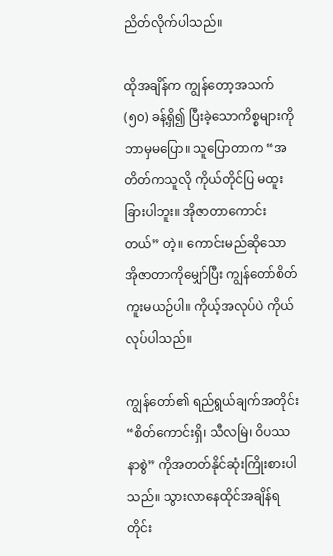ညိတ်လိုက်ပါသည်။

ထိုအချိန်က ကျွန်တော့အသက် (၅၀) ခန့်ရှိ၍ ပြီးခဲ့သောကိစ္စများကို ဘာမှမပြော။ သူပြောတာက “အတိတ်ကသူလို ကိုယ်တိုင်ပြ မထူးခြားပါဘူး။ အိုဇာတာကောင်းတယ်” တဲ့။ ကောင်းမည်ဆိုသော အိုဇာတာကိုမျှော်ပြီး ကျွန်တော်စိတ်ကူးမယဉ်ပါ။ ကိုယ့်အလုပ်ပဲ ကိုယ်လုပ်ပါသည်။

ကျွန်တော်၏ ရည်ရွယ်ချက်အတိုင်း “စိတ်ကောင်းရှိ၊ သီလမြဲ၊ ဝိပဿနာစွဲ” ကိုအတတ်နိုင်ဆုံးကြိုးစားပါသည်။ သွားလာနေထိုင်အချိန်ရတိုင်း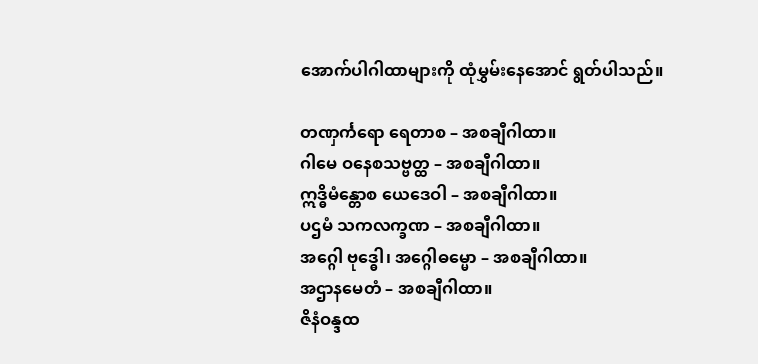အောက်ပါဂါထာများကို ထုံမွှမ်းနေအောင် ရွတ်ပါသည်။

တဏှင်္ကရော ရေတာစ – အစချီဂါထာ။
ဂါမေ ဝနေစသဗ္ဗတ္ထ – အစချီဂါထာ။
ဣဒ္ဓိမံန္တောစ ယေဒေဝါ – အစချီဂါထာ။
ပဌမံ သကလက္ခဏ – အစချီဂါထာ။
အဂ္ဂေါ ဗုဒ္ဓေါ၊ အဂ္ဂေါဓမ္မော – အစချီဂါထာ။
အဌာနမေတံ – အစချီဂါထာ။
ဇိနံဝန္ဒထ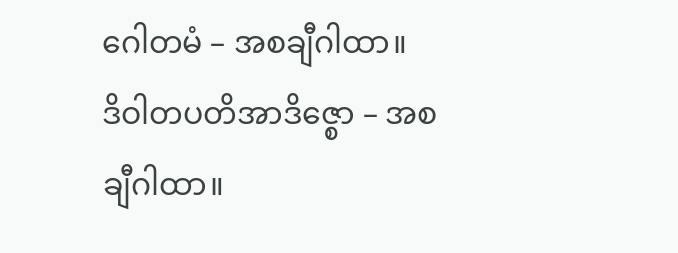ဂေါတမံ – အစချီဂါထာ။
ဒိဝါတပတိအာဒိဇ္စော – အစချီဂါထာ။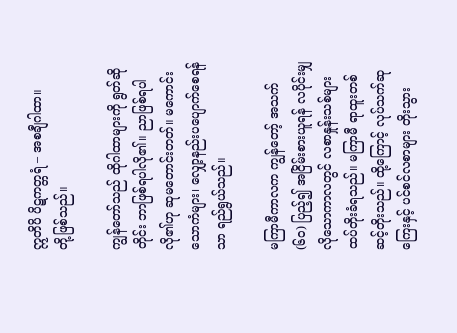ဣတိပိ ပိဋကတ္တရံ – အစချီဂါထာ။
တို့ဖြစ်သည်။

ကျွန်တော်သည် ထိုဂါထာများကို ရွတ်ဆိုတိုင်း ဘာဖြစ်ရပါလို၏။ ညာဖြစ်ရပါလို၏ဟု ဆုမတောင်းတတ်။ မကောင်းသောကံများ၊ လျှော့နည်းပပျောက်စေရန်သာ ရည်ရွယ်သည်။

မကြာမီကာလက ကျွန်တော့် အသက် (၆၀) ပြည့်၍ အငြိမ်းစားယူရန် လပိုင်းမျှလိုသောကာလတွင် လစာနှုန်းသစ်များ ထပ်တိုးခံရသည်။ မကြာမီ ရာထူးတစ်ဆင့်တိုးသည်။ ထို့ကြောင့် လုပ်သက်ဆုကြေးနှင့် ပင်စင်လစာများ တိုးသွား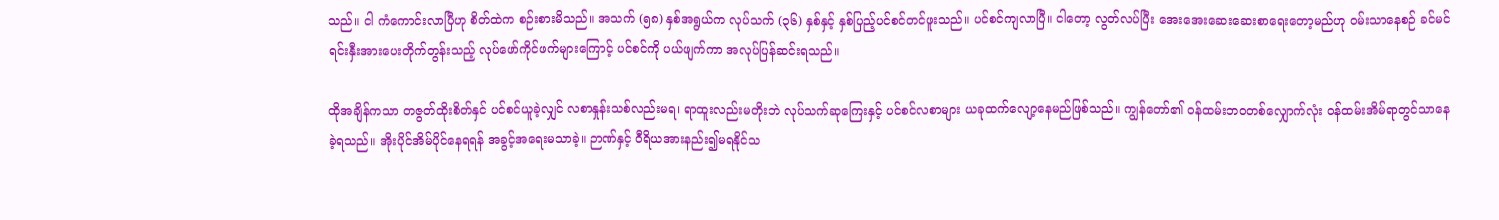သည်။ ငါ ကံကောင်းလာပြီဟု စိတ်ထဲက စဉ်းစားမိသည်။ အသက် (၅၈) နှစ်အရွယ်က လုပ်သက် (၃၆) နှစ်နှင့် နှစ်ပြည့်ပင်စင်တင်ဖူးသည်။ ပင်စင်ကျလာပြီ။ ငါတော့ လွတ်လပ်ပြီး အေးအေးဆေးဆေးစာရေးတော့မည်ဟု ဝမ်းသာနေစဉ် ခင်မင်ရင်းနှီးအားပေးတိုက်တွန်းသည့် လုပ်ဖော်ကိုင်ဖက်များကြောင့် ပင်စင်ကို ပယ်ဖျက်ကာ အလုပ်ပြန်ဆင်းရသည်။

ထိုအချိန်ကသာ တဇွတ်ထိုးစိတ်နှင် ပင်စင်ယူခဲ့လျှင် လစာနှုန်းသစ်လည်းမရ၊ ရာထူးလည်းမတိုးဘဲ လုပ်သက်ဆုကြေးနှင့် ပင်စင်လစာများ ယခုထက်လျော့နေမည်ဖြစ်သည်။ ကျွန်တော်၏ ဝန်ထမ်းဘဝတစ်လျှောက်လုံး ဝန်ထမ်းအိမ်ရာတွင်သာနေခဲ့ရသည်။ အိုးပိုင်အိမ်ပိုင်နေရရန် အခွင့်အရေးမသာခဲ့။ ဉာဏ်နှင့် ဝီရိယအားနည်း၍မရနိုင်သ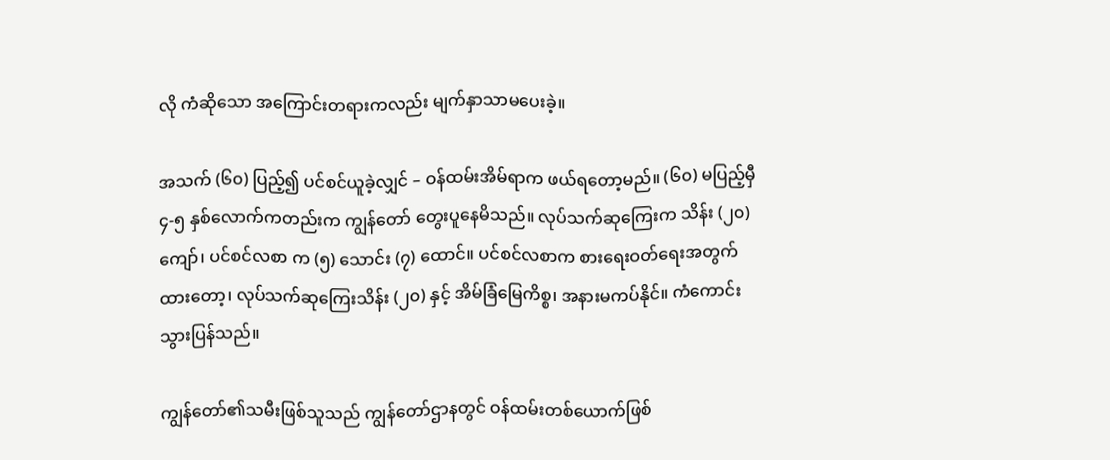လို ကံဆိုသော အကြောင်းတရားကလည်း မျက်နှာသာမပေးခဲ့။

အသက် (၆၀) ပြည့်၍ ပင်စင်ယူခဲ့လျှင် – ဝန်ထမ်းအိမ်ရာက ဖယ်ရတော့မည်။ (၆၀) မပြည့်မှီ ၄-၅ နှစ်လောက်ကတည်းက ကျွန်တော် တွေးပူနေမိသည်။ လုပ်သက်ဆုကြေးက သိန်း (၂၀) ကျော်၊ ပင်စင်လစာ က (၅) သောင်း (၇) ထောင်။ ပင်စင်လစာက စားရေးဝတ်ရေးအတွက်ထားတော့၊ လုပ်သက်ဆုကြေးသိန်း (၂၀) နှင့် အိမ်ခြံမြေကိစ္စ၊ အနားမကပ်နိုင်။ ကံကောင်းသွားပြန်သည်။

ကျွန်တော်၏သမီးဖြစ်သူသည် ကျွန်တော်ဌာနတွင် ဝန်ထမ်းတစ်ယောက်ဖြစ်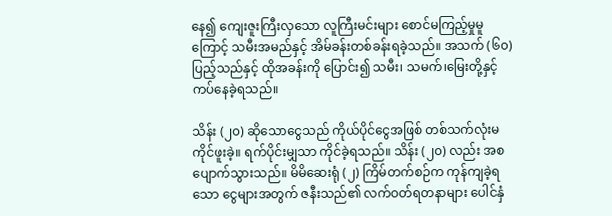နေ၍ ကျေးဇူးကြီးလှသော လူကြီးမင်းများ စောင်မကြည့်မှုမူကြောင့် သမီးအမည်နှင့် အိမ်ခန်းတစ်ခန်းရခဲ့သည်။ အသက် (၆၀) ပြည့်သည်နှင့် ထိုအခန်းကို ပြောင်း၍ သမီး၊ သမက်၊မြေးတို့နှင့် ကပ်နေခဲ့ရသည်။

သိန်း (၂၀) ဆိုသောငွေသည် ကိုယ်ပိုင်ငွေအဖြစ် တစ်သက်လုံးမကိုင်ဖူးခဲ့။ ရက်ပိုင်းမျှသာ ကိုင်ခဲ့ရသည်။ သိန်း (၂၀) လည်း အစပျောက်သွားသည်။ မိမိဆေးရုံ (၂) ကြိမ်တက်စဉ်က ကုန်ကျခဲ့ရသော ငွေများအတွက် ဇနီးသည်၏ လက်ဝတ်ရတနာများ ပေါင်နှံ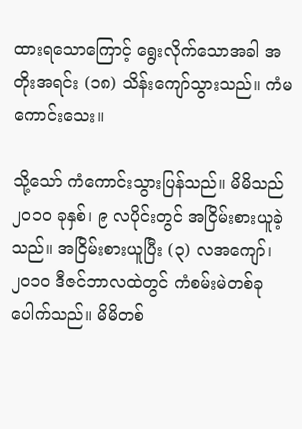ထားရသောကြောင့် ရွေးလိုက်သောအခါ အတိုးအရင်း (၁၈) သိန်းကျော်သွားသည်။ ကံမကောင်းသေး။

သို့သော် ကံကောင်းသွားပြန်သည်။ မိမိသည် ၂၀၁၀ ခုနှစ်၊ ၉ လပိုင်းတွင် အငြိမ်းစားယူခဲ့သည်။ အငြိမ်းစားယူပြီး (၃) လအကျော်၊ ၂၀၁၀ ဒီဇင်ဘာလထဲတွင် ကံစမ်းမဲတစ်ခုပေါက်သည်။ မိမိတစ်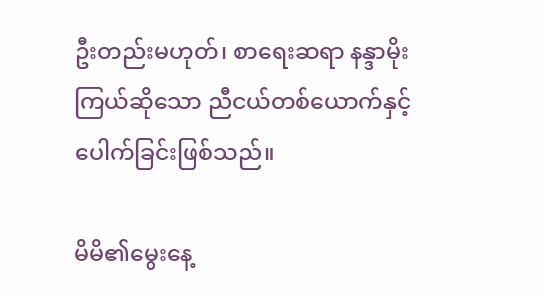ဦးတည်းမဟုတ်၊ စာရေးဆရာ နန္ဒာမိုးကြယ်ဆိုသော ညီငယ်တစ်ယောက်နှင့် ပေါက်ခြင်းဖြစ်သည်။

မိမိ၏မွေးနေ့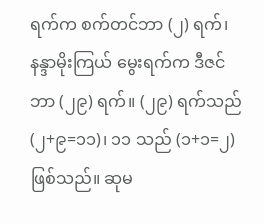ရက်က စက်တင်ဘာ (၂) ရက်၊ နန္ဒာမိုးကြယ် မွေးရက်က ဒီဇင်ဘာ (၂၉) ရက်။ (၂၉) ရက်သည် (၂+၉=၁၁)၊ ၁၁ သည် (၁+၁=၂) ဖြစ်သည်။ ဆုမ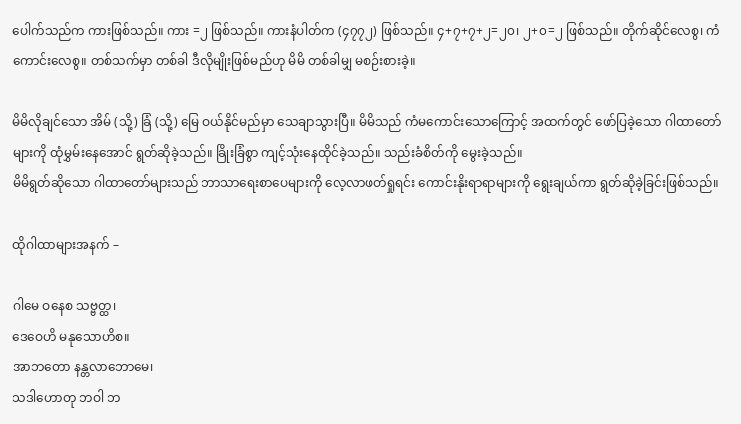ပေါက်သည်က ကားဖြစ်သည်။ ကား =၂ ဖြစ်သည်။ ကားနံပါတ်က (၄၇၇၂) ဖြစ်သည်။ ၄+၇+၇+၂=၂၀၊ ၂+၀=၂ ဖြစ်သည်။ တိုက်ဆိုင်လေစွ၊ ကံကောင်းလေစွ။ တစ်သက်မှာ တစ်ခါ ဒီလိုမျိုးဖြစ်မည်ဟု မိမိ တစ်ခါမျှ မစဉ်းစားခဲ့။

မိမိလိုချင်သော အိမ် (သို့) ခြံ (သို့) မြေ ဝယ်နိုင်မည်မှာ သေချာသွားပြီ။ မိမိသည် ကံမကောင်းသောကြောင့် အထက်တွင် ဖော်ပြခဲ့သော ဂါထာတော်များကို ထုံမွှမ်းနေအောင် ရွတ်ဆိုခဲ့သည်။ ခြိုးခြံစွာ ကျင့်သုံးနေထိုင်ခဲ့သည်။ သည်းခံစိတ်ကို မွေးခဲ့သည်။
မိမိရွတ်ဆိုသော ဂါထာတော်များသည် ဘာသာရေးစာပေများကို လေ့လာဖတ်ရှုရင်း ကောင်းနိုးရာရာများကို ရွေးချယ်ကာ ရွတ်ဆိုခဲ့ခြင်းဖြစ်သည်။

ထိုဂါထာများအနက် –

ဂါမေ ဝနေစ သဗ္ဗတ္ထ၊
ဒေဝေဟိ မနုသောဟိစ။
အာဘတော နန္တလာဘောမေ၊
သဒါဟောတု ဘဝါ ဘ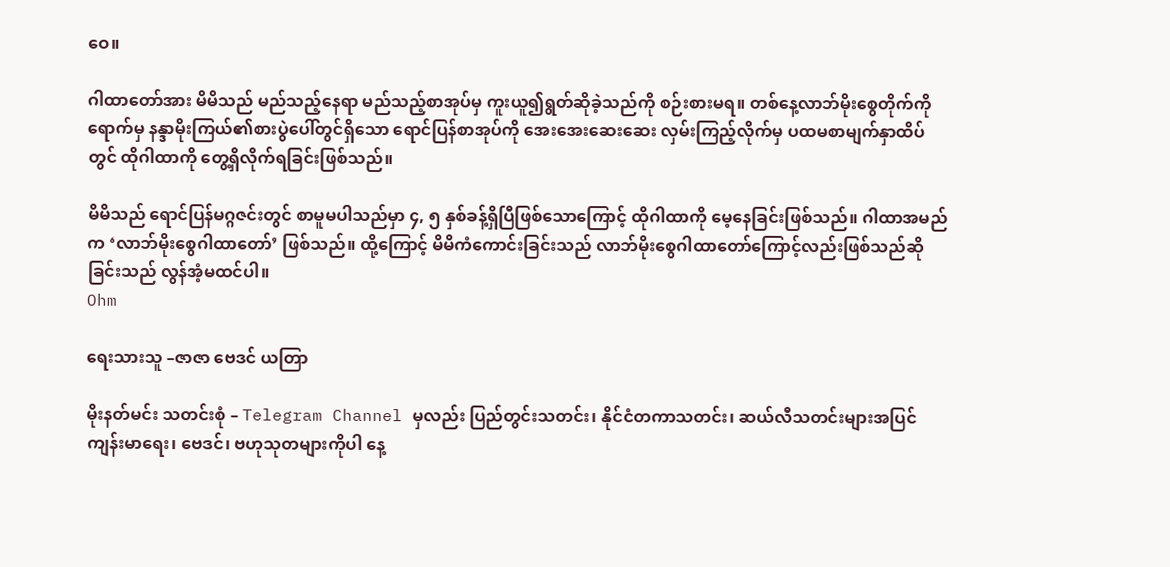ဝေ။

ဂါထာတော်အား မိမိသည် မည်သည့်နေရာ မည်သည့်စာအုပ်မှ ကူးယူ၍ရွတ်ဆိုခဲ့သည်ကို စဉ်းစားမရ။ တစ်နေ့လာဘ်မိုးစွေတိုက်ကိုရောက်မှ နန္ဒာမိုးကြယ်၏စားပွဲပေါ်တွင်ရှိသော ရောင်ပြန်စာအုပ်ကို အေးအေးဆေးဆေး လှမ်းကြည့်လိုက်မှ ပထမစာမျက်နှာထိပ်တွင် ထိုဂါထာကို တွေ့ရှိလိုက်ရခြင်းဖြစ်သည်။

မိမိသည် ရောင်ပြန်မဂ္ဂဇင်းတွင် စာမူမပါသည်မှာ ၄, ၅ နှစ်ခန့်ရှိပြီဖြစ်သောကြောင့် ထိုဂါထာကို မေ့နေခြင်းဖြစ်သည်။ ဂါထာအမည်က ‘လာဘ်မိုးစွေဂါထာတော်’ ဖြစ်သည်။ ထို့ကြောင့် မိမိကံကောင်းခြင်းသည် လာဘ်မိုးစွေဂါထာတော်ကြောင့်လည်းဖြစ်သည်ဆိုခြင်းသည် လွန်အံ့မထင်ပါ။
Ohm

ရေးသားသူ –ဇာဇာ ဗေဒင် ယတြာ

မိုးနတ်မင်း သတင်းစုံ – Telegram Channel မှလည်း ပြည်တွင်းသတင်း၊ နိုင်ငံတကာသတင်း၊ ဆယ်လီသတင်းများအပြင် ကျန်းမာရေး၊ ဗေဒင်၊ ဗဟုသုတများကိုပါ နေ့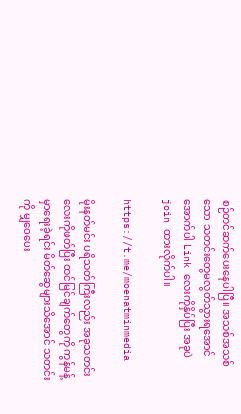စဉ်တင်ဆက်ပေးနေပါပြီ။ အသစ်အသစ်သော သတင်းတွေမလွတ်သွားရအောင် အောက်ပါ Link လေးကိုနှိပ်ပြီး အခုပဲ join ထားလိုက်ပါ။

https://t.me/moenatminmedia

မိုးနတ်မင်း ပရိသတ်ကြီးလည်း အခုသတင်းလေးကိုဖတ်ပြီး ထင်မြင်ချက်တွေကို ကွန်မန့်မှာရေးခဲ့ရင်း မိတ်ဆွေများသိအောင် သတင်းကို မျှဝေပေး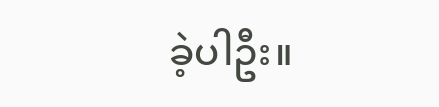ခဲ့ပါဦး။